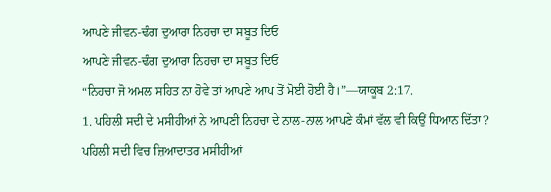ਆਪਣੇ ਜੀਵਨ-ਢੰਗ ਦੁਆਰਾ ਨਿਹਚਾ ਦਾ ਸਬੂਤ ਦਿਓ
ਆਪਣੇ ਜੀਵਨ-ਢੰਗ ਦੁਆਰਾ ਨਿਹਚਾ ਦਾ ਸਬੂਤ ਦਿਓ
“ਨਿਹਚਾ ਜੋ ਅਮਲ ਸਹਿਤ ਨਾ ਹੋਵੇ ਤਾਂ ਆਪਣੇ ਆਪ ਤੋਂ ਮੋਈ ਹੋਈ ਹੈ।”—ਯਾਕੂਬ 2:17.
1. ਪਹਿਲੀ ਸਦੀ ਦੇ ਮਸੀਹੀਆਂ ਨੇ ਆਪਣੀ ਨਿਹਚਾ ਦੇ ਨਾਲ-ਨਾਲ ਆਪਣੇ ਕੰਮਾਂ ਵੱਲ ਵੀ ਕਿਉਂ ਧਿਆਨ ਦਿੱਤਾ?
ਪਹਿਲੀ ਸਦੀ ਵਿਚ ਜ਼ਿਆਦਾਤਰ ਮਸੀਹੀਆਂ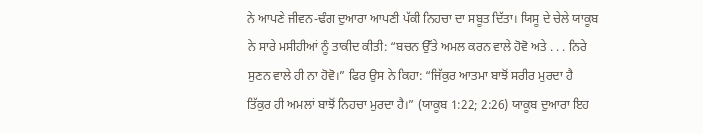ਨੇ ਆਪਣੇ ਜੀਵਨ-ਢੰਗ ਦੁਆਰਾ ਆਪਣੀ ਪੱਕੀ ਨਿਹਚਾ ਦਾ ਸਬੂਤ ਦਿੱਤਾ। ਯਿਸੂ ਦੇ ਚੇਲੇ ਯਾਕੂਬ ਨੇ ਸਾਰੇ ਮਸੀਹੀਆਂ ਨੂੰ ਤਾਕੀਦ ਕੀਤੀ: “ਬਚਨ ਉੱਤੇ ਅਮਲ ਕਰਨ ਵਾਲੇ ਹੋਵੋ ਅਤੇ . . . ਨਿਰੇ ਸੁਣਨ ਵਾਲੇ ਹੀ ਨਾ ਹੋਵੋ।” ਫਿਰ ਉਸ ਨੇ ਕਿਹਾ: “ਜਿੱਕੁਰ ਆਤਮਾ ਬਾਝੋਂ ਸਰੀਰ ਮੁਰਦਾ ਹੈ ਤਿੱਕੁਰ ਹੀ ਅਮਲਾਂ ਬਾਝੋਂ ਨਿਹਚਾ ਮੁਰਦਾ ਹੈ।” (ਯਾਕੂਬ 1:22; 2:26) ਯਾਕੂਬ ਦੁਆਰਾ ਇਹ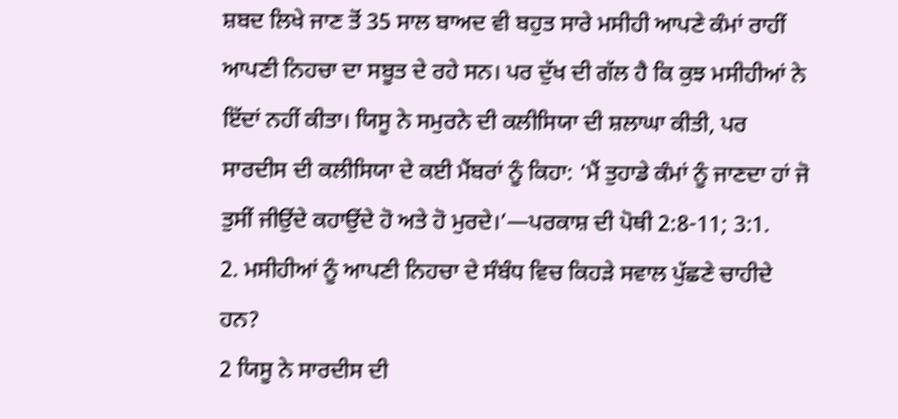ਸ਼ਬਦ ਲਿਖੇ ਜਾਣ ਤੋਂ 35 ਸਾਲ ਬਾਅਦ ਵੀ ਬਹੁਤ ਸਾਰੇ ਮਸੀਹੀ ਆਪਣੇ ਕੰਮਾਂ ਰਾਹੀਂ ਆਪਣੀ ਨਿਹਚਾ ਦਾ ਸਬੂਤ ਦੇ ਰਹੇ ਸਨ। ਪਰ ਦੁੱਖ ਦੀ ਗੱਲ ਹੈ ਕਿ ਕੁਝ ਮਸੀਹੀਆਂ ਨੇ ਇੱਦਾਂ ਨਹੀਂ ਕੀਤਾ। ਯਿਸੂ ਨੇ ਸਮੁਰਨੇ ਦੀ ਕਲੀਸਿਯਾ ਦੀ ਸ਼ਲਾਘਾ ਕੀਤੀ, ਪਰ ਸਾਰਦੀਸ ਦੀ ਕਲੀਸਿਯਾ ਦੇ ਕਈ ਮੈਂਬਰਾਂ ਨੂੰ ਕਿਹਾ: ‘ਮੈਂ ਤੁਹਾਡੇ ਕੰਮਾਂ ਨੂੰ ਜਾਣਦਾ ਹਾਂ ਜੋ ਤੁਸੀਂ ਜੀਉਂਦੇ ਕਹਾਉਂਦੇ ਹੋ ਅਤੇ ਹੋ ਮੁਰਦੇ।’—ਪਰਕਾਸ਼ ਦੀ ਪੋਥੀ 2:8-11; 3:1.
2. ਮਸੀਹੀਆਂ ਨੂੰ ਆਪਣੀ ਨਿਹਚਾ ਦੇ ਸੰਬੰਧ ਵਿਚ ਕਿਹੜੇ ਸਵਾਲ ਪੁੱਛਣੇ ਚਾਹੀਦੇ ਹਨ?
2 ਯਿਸੂ ਨੇ ਸਾਰਦੀਸ ਦੀ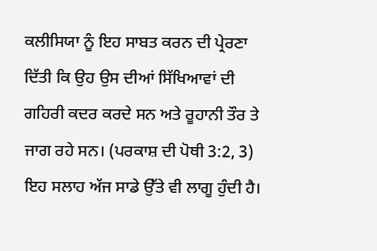ਕਲੀਸਿਯਾ ਨੂੰ ਇਹ ਸਾਬਤ ਕਰਨ ਦੀ ਪ੍ਰੇਰਣਾ ਦਿੱਤੀ ਕਿ ਉਹ ਉਸ ਦੀਆਂ ਸਿੱਖਿਆਵਾਂ ਦੀ ਗਹਿਰੀ ਕਦਰ ਕਰਦੇ ਸਨ ਅਤੇ ਰੂਹਾਨੀ ਤੌਰ ਤੇ ਜਾਗ ਰਹੇ ਸਨ। (ਪਰਕਾਸ਼ ਦੀ ਪੋਥੀ 3:2, 3) ਇਹ ਸਲਾਹ ਅੱਜ ਸਾਡੇ ਉੱਤੇ ਵੀ ਲਾਗੂ ਹੁੰਦੀ ਹੈ।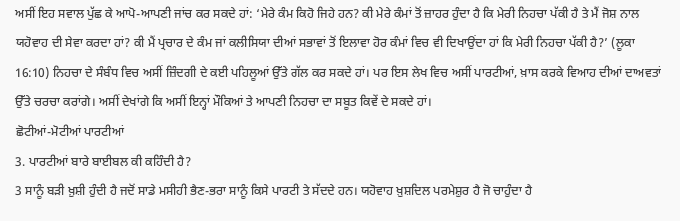ਅਸੀਂ ਇਹ ਸਵਾਲ ਪੁੱਛ ਕੇ ਆਪੋ-ਆਪਣੀ ਜਾਂਚ ਕਰ ਸਕਦੇ ਹਾਂ: ‘ਮੇਰੇ ਕੰਮ ਕਿਹੋ ਜਿਹੇ ਹਨ? ਕੀ ਮੇਰੇ ਕੰਮਾਂ ਤੋਂ ਜ਼ਾਹਰ ਹੁੰਦਾ ਹੈ ਕਿ ਮੇਰੀ ਨਿਹਚਾ ਪੱਕੀ ਹੈ ਤੇ ਮੈਂ ਜੋਸ਼ ਨਾਲ ਯਹੋਵਾਹ ਦੀ ਸੇਵਾ ਕਰਦਾ ਹਾਂ? ਕੀ ਮੈਂ ਪ੍ਰਚਾਰ ਦੇ ਕੰਮ ਜਾਂ ਕਲੀਸਿਯਾ ਦੀਆਂ ਸਭਾਵਾਂ ਤੋਂ ਇਲਾਵਾ ਹੋਰ ਕੰਮਾਂ ਵਿਚ ਵੀ ਦਿਖਾਉਂਦਾ ਹਾਂ ਕਿ ਮੇਰੀ ਨਿਹਚਾ ਪੱਕੀ ਹੈ?’ (ਲੂਕਾ 16:10) ਨਿਹਚਾ ਦੇ ਸੰਬੰਧ ਵਿਚ ਅਸੀਂ ਜ਼ਿੰਦਗੀ ਦੇ ਕਈ ਪਹਿਲੂਆਂ ਉੱਤੇ ਗੱਲ ਕਰ ਸਕਦੇ ਹਾਂ। ਪਰ ਇਸ ਲੇਖ ਵਿਚ ਅਸੀਂ ਪਾਰਟੀਆਂ, ਖ਼ਾਸ ਕਰਕੇ ਵਿਆਹ ਦੀਆਂ ਦਾਅਵਤਾਂ ਉੱਤੇ ਚਰਚਾ ਕਰਾਂਗੇ। ਅਸੀਂ ਦੇਖਾਂਗੇ ਕਿ ਅਸੀਂ ਇਨ੍ਹਾਂ ਮੌਕਿਆਂ ਤੇ ਆਪਣੀ ਨਿਹਚਾ ਦਾ ਸਬੂਤ ਕਿਵੇਂ ਦੇ ਸਕਦੇ ਹਾਂ।
ਛੋਟੀਆਂ-ਮੋਟੀਆਂ ਪਾਰਟੀਆਂ
3. ਪਾਰਟੀਆਂ ਬਾਰੇ ਬਾਈਬਲ ਕੀ ਕਹਿੰਦੀ ਹੈ?
3 ਸਾਨੂੰ ਬੜੀ ਖ਼ੁਸ਼ੀ ਹੁੰਦੀ ਹੈ ਜਦੋਂ ਸਾਡੇ ਮਸੀਹੀ ਭੈਣ-ਭਰਾ ਸਾਨੂੰ ਕਿਸੇ ਪਾਰਟੀ ਤੇ ਸੱਦਦੇ ਹਨ। ਯਹੋਵਾਹ ਖ਼ੁਸ਼ਦਿਲ ਪਰਮੇਸ਼ੁਰ ਹੈ ਜੋ ਚਾਹੁੰਦਾ ਹੈ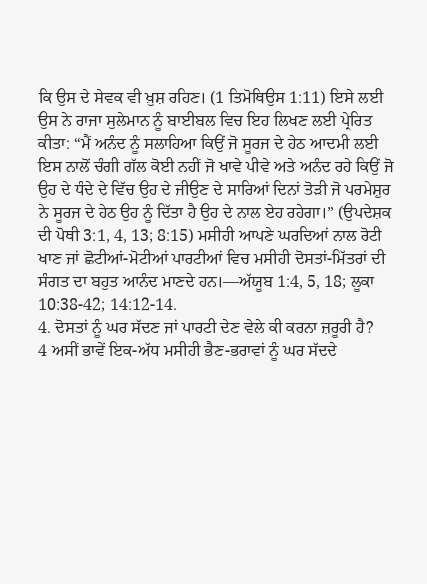ਕਿ ਉਸ ਦੇ ਸੇਵਕ ਵੀ ਖ਼ੁਸ਼ ਰਹਿਣ। (1 ਤਿਮੋਥਿਉਸ 1:11) ਇਸੇ ਲਈ ਉਸ ਨੇ ਰਾਜਾ ਸੁਲੇਮਾਨ ਨੂੰ ਬਾਈਬਲ ਵਿਚ ਇਹ ਲਿਖਣ ਲਈ ਪ੍ਰੇਰਿਤ ਕੀਤਾ: “ਮੈਂ ਅਨੰਦ ਨੂੰ ਸਲਾਹਿਆ ਕਿਉਂ ਜੋ ਸੂਰਜ ਦੇ ਹੇਠ ਆਦਮੀ ਲਈ ਇਸ ਨਾਲੋਂ ਚੰਗੀ ਗੱਲ ਕੋਈ ਨਹੀਂ ਜੋ ਖਾਵੇ ਪੀਵੇ ਅਤੇ ਅਨੰਦ ਰਹੇ ਕਿਉਂ ਜੋ ਉਹ ਦੇ ਧੰਦੇ ਦੇ ਵਿੱਚ ਉਹ ਦੇ ਜੀਉਣ ਦੇ ਸਾਰਿਆਂ ਦਿਨਾਂ ਤੋੜੀ ਜੋ ਪਰਮੇਸ਼ੁਰ ਨੇ ਸੂਰਜ ਦੇ ਹੇਠ ਉਹ ਨੂੰ ਦਿੱਤਾ ਹੈ ਉਹ ਦੇ ਨਾਲ ਏਹ ਰਹੇਗਾ।” (ਉਪਦੇਸ਼ਕ ਦੀ ਪੋਥੀ 3:1, 4, 13; 8:15) ਮਸੀਹੀ ਆਪਣੇ ਘਰਦਿਆਂ ਨਾਲ ਰੋਟੀ ਖਾਣ ਜਾਂ ਛੋਟੀਆਂ-ਮੋਟੀਆਂ ਪਾਰਟੀਆਂ ਵਿਚ ਮਸੀਹੀ ਦੋਸਤਾਂ-ਮਿੱਤਰਾਂ ਦੀ ਸੰਗਤ ਦਾ ਬਹੁਤ ਆਨੰਦ ਮਾਣਦੇ ਹਨ।—ਅੱਯੂਬ 1:4, 5, 18; ਲੂਕਾ 10:38-42; 14:12-14.
4. ਦੋਸਤਾਂ ਨੂੰ ਘਰ ਸੱਦਣ ਜਾਂ ਪਾਰਟੀ ਦੇਣ ਵੇਲੇ ਕੀ ਕਰਨਾ ਜ਼ਰੂਰੀ ਹੈ?
4 ਅਸੀਂ ਭਾਵੇਂ ਇਕ-ਅੱਧ ਮਸੀਹੀ ਭੈਣ-ਭਰਾਵਾਂ ਨੂੰ ਘਰ ਸੱਦਦੇ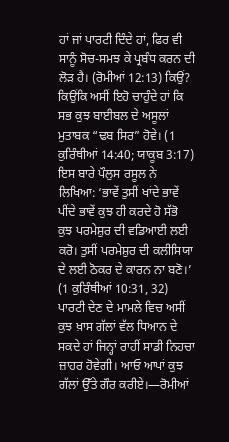ਹਾਂ ਜਾਂ ਪਾਰਟੀ ਦਿੰਦੇ ਹਾਂ, ਫਿਰ ਵੀ ਸਾਨੂੰ ਸੋਚ-ਸਮਝ ਕੇ ਪ੍ਰਬੰਧ ਕਰਨ ਦੀ ਲੋੜ ਹੈ। (ਰੋਮੀਆਂ 12:13) ਕਿਉਂ? ਕਿਉਂਕਿ ਅਸੀਂ ਇਹੋ ਚਾਹੁੰਦੇ ਹਾਂ ਕਿ ਸਭ ਕੁਝ ਬਾਈਬਲ ਦੇ ਅਸੂਲਾਂ ਮੁਤਾਬਕ “ਢਬ ਸਿਰ” ਹੋਵੇ। (1 ਕੁਰਿੰਥੀਆਂ 14:40; ਯਾਕੂਬ 3:17) ਇਸ ਬਾਰੇ ਪੌਲੁਸ ਰਸੂਲ ਨੇ ਲਿਖਿਆ: ‘ਭਾਵੇਂ ਤੁਸੀਂ ਖਾਂਦੇ ਭਾਵੇਂ ਪੀਂਦੇ ਭਾਵੇਂ ਕੁਝ ਹੀ ਕਰਦੇ ਹੋ ਸੱਭੋ ਕੁਝ ਪਰਮੇਸ਼ੁਰ ਦੀ ਵਡਿਆਈ ਲਈ ਕਰੋ। ਤੁਸੀਂ ਪਰਮੇਸ਼ੁਰ ਦੀ ਕਲੀਸਿਯਾ ਦੇ ਲਈ ਠੋਕਰ ਦੇ ਕਾਰਨ ਨਾ ਬਣੋ।’ (1 ਕੁਰਿੰਥੀਆਂ 10:31, 32) ਪਾਰਟੀ ਦੇਣ ਦੇ ਮਾਮਲੇ ਵਿਚ ਅਸੀਂ ਕੁਝ ਖ਼ਾਸ ਗੱਲਾਂ ਵੱਲ ਧਿਆਨ ਦੇ ਸਕਦੇ ਹਾਂ ਜਿਨ੍ਹਾਂ ਰਾਹੀਂ ਸਾਡੀ ਨਿਹਚਾ ਜ਼ਾਹਰ ਹੋਵੇਗੀ। ਆਓ ਆਪਾਂ ਕੁਝ ਗੱਲਾਂ ਉੱਤੇ ਗੌਰ ਕਰੀਏ।—ਰੋਮੀਆਂ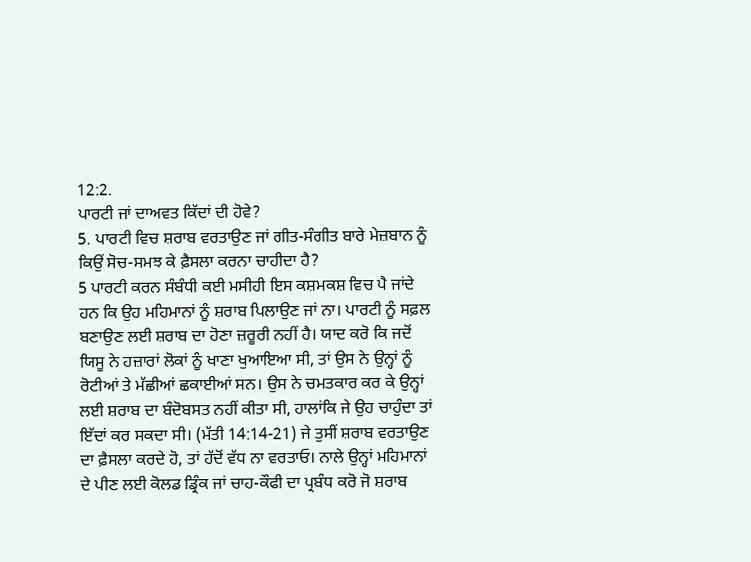12:2.
ਪਾਰਟੀ ਜਾਂ ਦਾਅਵਤ ਕਿੱਦਾਂ ਦੀ ਹੋਵੇ?
5. ਪਾਰਟੀ ਵਿਚ ਸ਼ਰਾਬ ਵਰਤਾਉਣ ਜਾਂ ਗੀਤ-ਸੰਗੀਤ ਬਾਰੇ ਮੇਜ਼ਬਾਨ ਨੂੰ ਕਿਉਂ ਸੋਚ-ਸਮਝ ਕੇ ਫ਼ੈਸਲਾ ਕਰਨਾ ਚਾਹੀਦਾ ਹੈ?
5 ਪਾਰਟੀ ਕਰਨ ਸੰਬੰਧੀ ਕਈ ਮਸੀਹੀ ਇਸ ਕਸ਼ਮਕਸ਼ ਵਿਚ ਪੈ ਜਾਂਦੇ ਹਨ ਕਿ ਉਹ ਮਹਿਮਾਨਾਂ ਨੂੰ ਸ਼ਰਾਬ ਪਿਲਾਉਣ ਜਾਂ ਨਾ। ਪਾਰਟੀ ਨੂੰ ਸਫ਼ਲ ਬਣਾਉਣ ਲਈ ਸ਼ਰਾਬ ਦਾ ਹੋਣਾ ਜ਼ਰੂਰੀ ਨਹੀਂ ਹੈ। ਯਾਦ ਕਰੋ ਕਿ ਜਦੋਂ ਯਿਸੂ ਨੇ ਹਜ਼ਾਰਾਂ ਲੋਕਾਂ ਨੂੰ ਖਾਣਾ ਖੁਆਇਆ ਸੀ, ਤਾਂ ਉਸ ਨੇ ਉਨ੍ਹਾਂ ਨੂੰ ਰੋਟੀਆਂ ਤੇ ਮੱਛੀਆਂ ਛਕਾਈਆਂ ਸਨ। ਉਸ ਨੇ ਚਮਤਕਾਰ ਕਰ ਕੇ ਉਨ੍ਹਾਂ ਲਈ ਸ਼ਰਾਬ ਦਾ ਬੰਦੋਬਸਤ ਨਹੀਂ ਕੀਤਾ ਸੀ, ਹਾਲਾਂਕਿ ਜੇ ਉਹ ਚਾਹੁੰਦਾ ਤਾਂ ਇੱਦਾਂ ਕਰ ਸਕਦਾ ਸੀ। (ਮੱਤੀ 14:14-21) ਜੇ ਤੁਸੀਂ ਸ਼ਰਾਬ ਵਰਤਾਉਣ ਦਾ ਫ਼ੈਸਲਾ ਕਰਦੇ ਹੋ, ਤਾਂ ਹੱਦੋਂ ਵੱਧ ਨਾ ਵਰਤਾਓ। ਨਾਲੇ ਉਨ੍ਹਾਂ ਮਹਿਮਾਨਾਂ ਦੇ ਪੀਣ ਲਈ ਕੋਲਡ ਡ੍ਰਿੰਕ ਜਾਂ ਚਾਹ-ਕੌਫੀ ਦਾ ਪ੍ਰਬੰਧ ਕਰੋ ਜੋ ਸ਼ਰਾਬ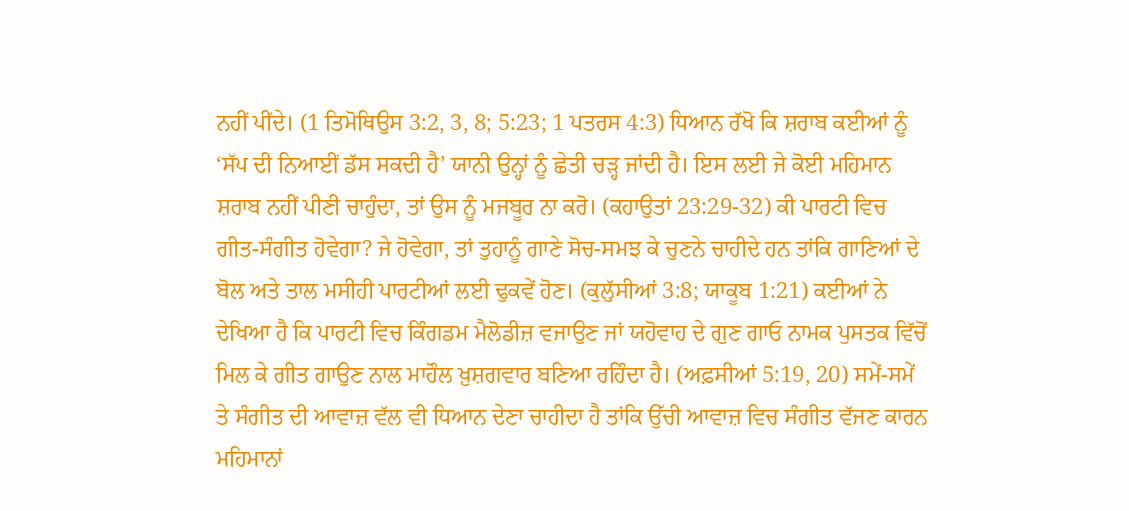ਨਹੀਂ ਪੀਂਦੇ। (1 ਤਿਮੋਥਿਉਸ 3:2, 3, 8; 5:23; 1 ਪਤਰਸ 4:3) ਧਿਆਨ ਰੱਖੋ ਕਿ ਸ਼ਰਾਬ ਕਈਆਂ ਨੂੰ ‘ਸੱਪ ਦੀ ਨਿਆਈਂ ਡੱਸ ਸਕਦੀ ਹੈ’ ਯਾਨੀ ਉਨ੍ਹਾਂ ਨੂੰ ਛੇਤੀ ਚੜ੍ਹ ਜਾਂਦੀ ਹੈ। ਇਸ ਲਈ ਜੇ ਕੋਈ ਮਹਿਮਾਨ ਸ਼ਰਾਬ ਨਹੀਂ ਪੀਣੀ ਚਾਹੁੰਦਾ, ਤਾਂ ਉਸ ਨੂੰ ਮਜਬੂਰ ਨਾ ਕਰੋ। (ਕਹਾਉਤਾਂ 23:29-32) ਕੀ ਪਾਰਟੀ ਵਿਚ ਗੀਤ-ਸੰਗੀਤ ਹੋਵੇਗਾ? ਜੇ ਹੋਵੇਗਾ, ਤਾਂ ਤੁਹਾਨੂੰ ਗਾਣੇ ਸੋਚ-ਸਮਝ ਕੇ ਚੁਣਨੇ ਚਾਹੀਦੇ ਹਨ ਤਾਂਕਿ ਗਾਣਿਆਂ ਦੇ ਬੋਲ ਅਤੇ ਤਾਲ ਮਸੀਹੀ ਪਾਰਟੀਆਂ ਲਈ ਢੁਕਵੇਂ ਹੋਣ। (ਕੁਲੁੱਸੀਆਂ 3:8; ਯਾਕੂਬ 1:21) ਕਈਆਂ ਨੇ ਦੇਖਿਆ ਹੈ ਕਿ ਪਾਰਟੀ ਵਿਚ ਕਿੰਗਡਮ ਮੈਲੋਡੀਜ਼ ਵਜਾਉਣ ਜਾਂ ਯਹੋਵਾਹ ਦੇ ਗੁਣ ਗਾਓ ਨਾਮਕ ਪੁਸਤਕ ਵਿੱਚੋਂ ਮਿਲ ਕੇ ਗੀਤ ਗਾਉਣ ਨਾਲ ਮਾਹੌਲ ਖ਼ੁਸ਼ਗਵਾਰ ਬਣਿਆ ਰਹਿੰਦਾ ਹੈ। (ਅਫ਼ਸੀਆਂ 5:19, 20) ਸਮੇਂ-ਸਮੇਂ ਤੇ ਸੰਗੀਤ ਦੀ ਆਵਾਜ਼ ਵੱਲ ਵੀ ਧਿਆਨ ਦੇਣਾ ਚਾਹੀਦਾ ਹੈ ਤਾਂਕਿ ਉੱਚੀ ਆਵਾਜ਼ ਵਿਚ ਸੰਗੀਤ ਵੱਜਣ ਕਾਰਨ ਮਹਿਮਾਨਾਂ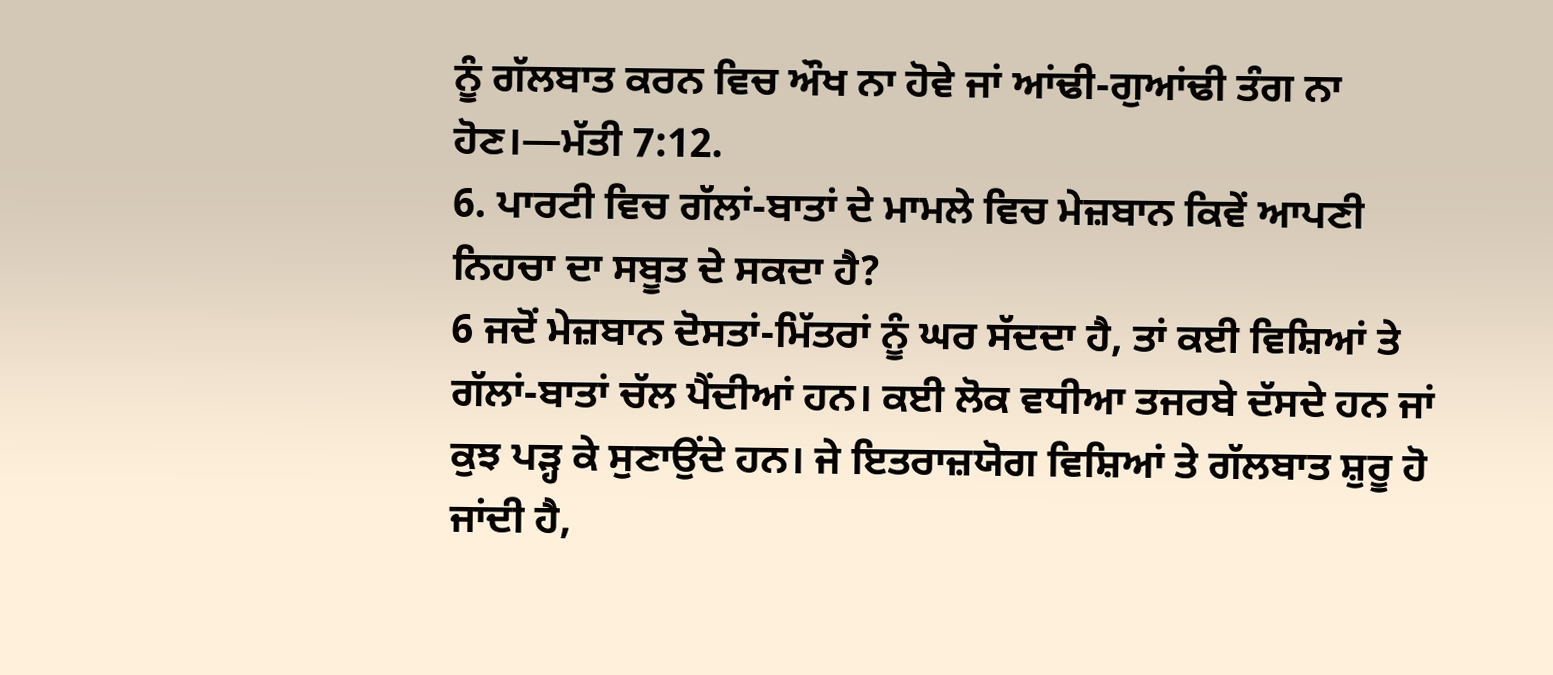ਨੂੰ ਗੱਲਬਾਤ ਕਰਨ ਵਿਚ ਔਖ ਨਾ ਹੋਵੇ ਜਾਂ ਆਂਢੀ-ਗੁਆਂਢੀ ਤੰਗ ਨਾ ਹੋਣ।—ਮੱਤੀ 7:12.
6. ਪਾਰਟੀ ਵਿਚ ਗੱਲਾਂ-ਬਾਤਾਂ ਦੇ ਮਾਮਲੇ ਵਿਚ ਮੇਜ਼ਬਾਨ ਕਿਵੇਂ ਆਪਣੀ ਨਿਹਚਾ ਦਾ ਸਬੂਤ ਦੇ ਸਕਦਾ ਹੈ?
6 ਜਦੋਂ ਮੇਜ਼ਬਾਨ ਦੋਸਤਾਂ-ਮਿੱਤਰਾਂ ਨੂੰ ਘਰ ਸੱਦਦਾ ਹੈ, ਤਾਂ ਕਈ ਵਿਸ਼ਿਆਂ ਤੇ ਗੱਲਾਂ-ਬਾਤਾਂ ਚੱਲ ਪੈਂਦੀਆਂ ਹਨ। ਕਈ ਲੋਕ ਵਧੀਆ ਤਜਰਬੇ ਦੱਸਦੇ ਹਨ ਜਾਂ ਕੁਝ ਪੜ੍ਹ ਕੇ ਸੁਣਾਉਂਦੇ ਹਨ। ਜੇ ਇਤਰਾਜ਼ਯੋਗ ਵਿਸ਼ਿਆਂ ਤੇ ਗੱਲਬਾਤ ਸ਼ੁਰੂ ਹੋ ਜਾਂਦੀ ਹੈ,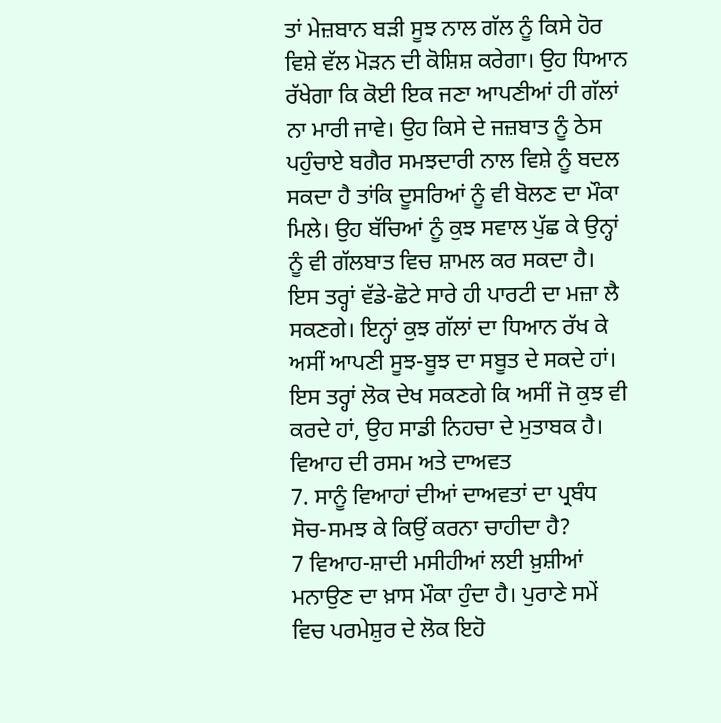ਤਾਂ ਮੇਜ਼ਬਾਨ ਬੜੀ ਸੂਝ ਨਾਲ ਗੱਲ ਨੂੰ ਕਿਸੇ ਹੋਰ ਵਿਸ਼ੇ ਵੱਲ ਮੋੜਨ ਦੀ ਕੋਸ਼ਿਸ਼ ਕਰੇਗਾ। ਉਹ ਧਿਆਨ ਰੱਖੇਗਾ ਕਿ ਕੋਈ ਇਕ ਜਣਾ ਆਪਣੀਆਂ ਹੀ ਗੱਲਾਂ ਨਾ ਮਾਰੀ ਜਾਵੇ। ਉਹ ਕਿਸੇ ਦੇ ਜਜ਼ਬਾਤ ਨੂੰ ਠੇਸ ਪਹੁੰਚਾਏ ਬਗੈਰ ਸਮਝਦਾਰੀ ਨਾਲ ਵਿਸ਼ੇ ਨੂੰ ਬਦਲ ਸਕਦਾ ਹੈ ਤਾਂਕਿ ਦੂਸਰਿਆਂ ਨੂੰ ਵੀ ਬੋਲਣ ਦਾ ਮੌਕਾ ਮਿਲੇ। ਉਹ ਬੱਚਿਆਂ ਨੂੰ ਕੁਝ ਸਵਾਲ ਪੁੱਛ ਕੇ ਉਨ੍ਹਾਂ ਨੂੰ ਵੀ ਗੱਲਬਾਤ ਵਿਚ ਸ਼ਾਮਲ ਕਰ ਸਕਦਾ ਹੈ। ਇਸ ਤਰ੍ਹਾਂ ਵੱਡੇ-ਛੋਟੇ ਸਾਰੇ ਹੀ ਪਾਰਟੀ ਦਾ ਮਜ਼ਾ ਲੈ ਸਕਣਗੇ। ਇਨ੍ਹਾਂ ਕੁਝ ਗੱਲਾਂ ਦਾ ਧਿਆਨ ਰੱਖ ਕੇ ਅਸੀਂ ਆਪਣੀ ਸੂਝ-ਬੂਝ ਦਾ ਸਬੂਤ ਦੇ ਸਕਦੇ ਹਾਂ। ਇਸ ਤਰ੍ਹਾਂ ਲੋਕ ਦੇਖ ਸਕਣਗੇ ਕਿ ਅਸੀਂ ਜੋ ਕੁਝ ਵੀ ਕਰਦੇ ਹਾਂ, ਉਹ ਸਾਡੀ ਨਿਹਚਾ ਦੇ ਮੁਤਾਬਕ ਹੈ।
ਵਿਆਹ ਦੀ ਰਸਮ ਅਤੇ ਦਾਅਵਤ
7. ਸਾਨੂੰ ਵਿਆਹਾਂ ਦੀਆਂ ਦਾਅਵਤਾਂ ਦਾ ਪ੍ਰਬੰਧ ਸੋਚ-ਸਮਝ ਕੇ ਕਿਉਂ ਕਰਨਾ ਚਾਹੀਦਾ ਹੈ?
7 ਵਿਆਹ-ਸ਼ਾਦੀ ਮਸੀਹੀਆਂ ਲਈ ਖ਼ੁਸ਼ੀਆਂ ਮਨਾਉਣ ਦਾ ਖ਼ਾਸ ਮੌਕਾ ਹੁੰਦਾ ਹੈ। ਪੁਰਾਣੇ ਸਮੇਂ ਵਿਚ ਪਰਮੇਸ਼ੁਰ ਦੇ ਲੋਕ ਇਹੋ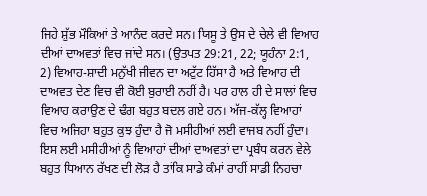ਜਿਹੇ ਸ਼ੁੱਭ ਮੌਕਿਆਂ ਤੇ ਆਨੰਦ ਕਰਦੇ ਸਨ। ਯਿਸੂ ਤੇ ਉਸ ਦੇ ਚੇਲੇ ਵੀ ਵਿਆਹ ਦੀਆਂ ਦਾਅਵਤਾਂ ਵਿਚ ਜਾਂਦੇ ਸਨ। (ਉਤਪਤ 29:21, 22; ਯੂਹੰਨਾ 2:1, 2) ਵਿਆਹ-ਸ਼ਾਦੀ ਮਨੁੱਖੀ ਜੀਵਨ ਦਾ ਅਟੁੱਟ ਹਿੱਸਾ ਹੈ ਅਤੇ ਵਿਆਹ ਦੀ ਦਾਅਵਤ ਦੇਣ ਵਿਚ ਵੀ ਕੋਈ ਬੁਰਾਈ ਨਹੀਂ ਹੈ। ਪਰ ਹਾਲ ਹੀ ਦੇ ਸਾਲਾਂ ਵਿਚ ਵਿਆਹ ਕਰਾਉਣ ਦੇ ਢੰਗ ਬਹੁਤ ਬਦਲ ਗਏ ਹਨ। ਅੱਜ-ਕੱਲ੍ਹ ਵਿਆਹਾਂ ਵਿਚ ਅਜਿਹਾ ਬਹੁਤ ਕੁਝ ਹੁੰਦਾ ਹੈ ਜੋ ਮਸੀਹੀਆਂ ਲਈ ਵਾਜਬ ਨਹੀਂ ਹੁੰਦਾ। ਇਸ ਲਈ ਮਸੀਹੀਆਂ ਨੂੰ ਵਿਆਹਾਂ ਦੀਆਂ ਦਾਅਵਤਾਂ ਦਾ ਪ੍ਰਬੰਧ ਕਰਨ ਵੇਲੇ ਬਹੁਤ ਧਿਆਨ ਰੱਖਣ ਦੀ ਲੋੜ ਹੈ ਤਾਂਕਿ ਸਾਡੇ ਕੰਮਾਂ ਰਾਹੀਂ ਸਾਡੀ ਨਿਹਚਾ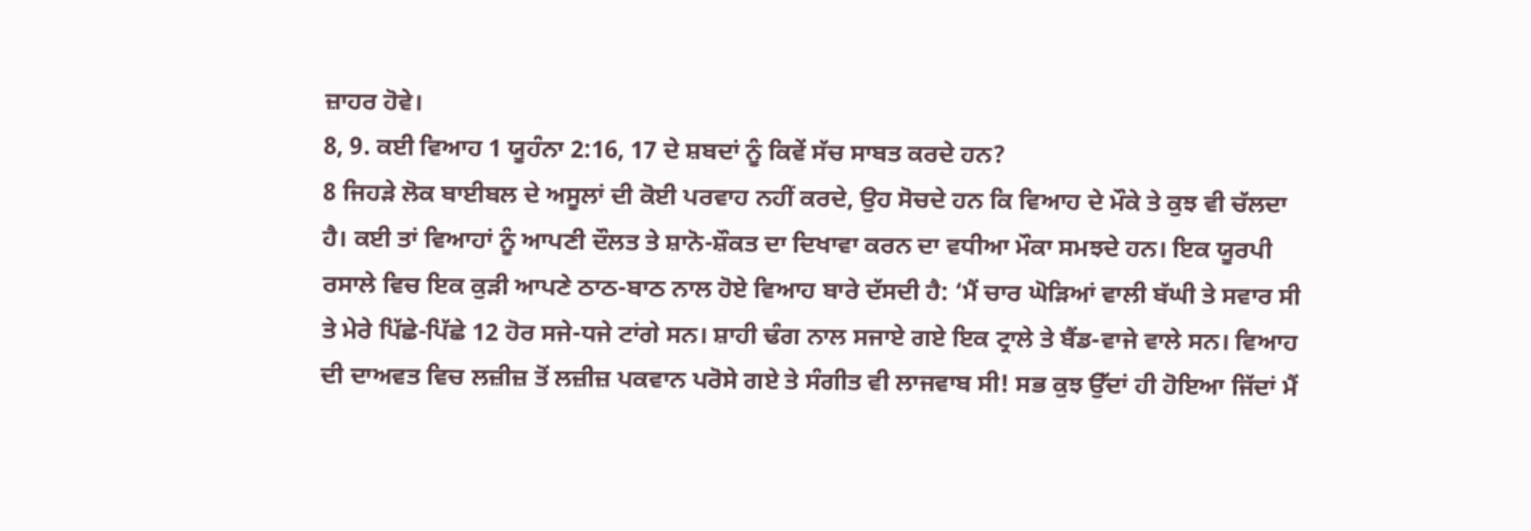ਜ਼ਾਹਰ ਹੋਵੇ।
8, 9. ਕਈ ਵਿਆਹ 1 ਯੂਹੰਨਾ 2:16, 17 ਦੇ ਸ਼ਬਦਾਂ ਨੂੰ ਕਿਵੇਂ ਸੱਚ ਸਾਬਤ ਕਰਦੇ ਹਨ?
8 ਜਿਹੜੇ ਲੋਕ ਬਾਈਬਲ ਦੇ ਅਸੂਲਾਂ ਦੀ ਕੋਈ ਪਰਵਾਹ ਨਹੀਂ ਕਰਦੇ, ਉਹ ਸੋਚਦੇ ਹਨ ਕਿ ਵਿਆਹ ਦੇ ਮੌਕੇ ਤੇ ਕੁਝ ਵੀ ਚੱਲਦਾ ਹੈ। ਕਈ ਤਾਂ ਵਿਆਹਾਂ ਨੂੰ ਆਪਣੀ ਦੌਲਤ ਤੇ ਸ਼ਾਨੋ-ਸ਼ੌਕਤ ਦਾ ਦਿਖਾਵਾ ਕਰਨ ਦਾ ਵਧੀਆ ਮੌਕਾ ਸਮਝਦੇ ਹਨ। ਇਕ ਯੂਰਪੀ ਰਸਾਲੇ ਵਿਚ ਇਕ ਕੁੜੀ ਆਪਣੇ ਠਾਠ-ਬਾਠ ਨਾਲ ਹੋਏ ਵਿਆਹ ਬਾਰੇ ਦੱਸਦੀ ਹੈ: ‘ਮੈਂ ਚਾਰ ਘੋੜਿਆਂ ਵਾਲੀ ਬੱਘੀ ਤੇ ਸਵਾਰ ਸੀ ਤੇ ਮੇਰੇ ਪਿੱਛੇ-ਪਿੱਛੇ 12 ਹੋਰ ਸਜੇ-ਧਜੇ ਟਾਂਗੇ ਸਨ। ਸ਼ਾਹੀ ਢੰਗ ਨਾਲ ਸਜਾਏ ਗਏ ਇਕ ਟ੍ਰਾਲੇ ਤੇ ਬੈਂਡ-ਵਾਜੇ ਵਾਲੇ ਸਨ। ਵਿਆਹ ਦੀ ਦਾਅਵਤ ਵਿਚ ਲਜ਼ੀਜ਼ ਤੋਂ ਲਜ਼ੀਜ਼ ਪਕਵਾਨ ਪਰੋਸੇ ਗਏ ਤੇ ਸੰਗੀਤ ਵੀ ਲਾਜਵਾਬ ਸੀ! ਸਭ ਕੁਝ ਉੱਦਾਂ ਹੀ ਹੋਇਆ ਜਿੱਦਾਂ ਮੈਂ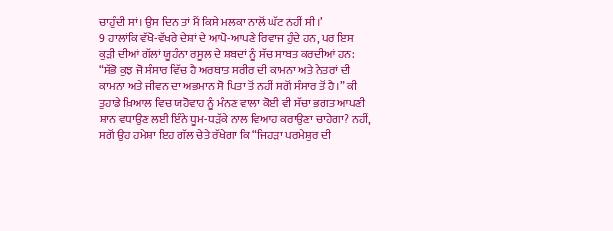ਚਾਹੁੰਦੀ ਸਾਂ। ਉਸ ਦਿਨ ਤਾਂ ਮੈਂ ਕਿਸੇ ਮਲਕਾ ਨਾਲੋਂ ਘੱਟ ਨਹੀਂ ਸੀ।’
9 ਹਾਲਾਂਕਿ ਵੱਖੋ-ਵੱਖਰੇ ਦੇਸ਼ਾਂ ਦੇ ਆਪੋ-ਆਪਣੇ ਰਿਵਾਜ ਹੁੰਦੇ ਹਨ, ਪਰ ਇਸ ਕੁੜੀ ਦੀਆਂ ਗੱਲਾਂ ਯੂਹੰਨਾ ਰਸੂਲ ਦੇ ਸ਼ਬਦਾਂ ਨੂੰ ਸੱਚ ਸਾਬਤ ਕਰਦੀਆਂ ਹਨ: “ਸੱਭੋ ਕੁਝ ਜੋ ਸੰਸਾਰ ਵਿੱਚ ਹੈ ਅਰਥਾਤ ਸਰੀਰ ਦੀ ਕਾਮਨਾ ਅਤੇ ਨੇਤਰਾਂ ਦੀ ਕਾਮਨਾ ਅਤੇ ਜੀਵਨ ਦਾ ਅਭਮਾਨ ਸੋ ਪਿਤਾ ਤੋਂ ਨਹੀਂ ਸਗੋਂ ਸੰਸਾਰ ਤੋਂ ਹੈ।” ਕੀ ਤੁਹਾਡੇ ਖ਼ਿਆਲ ਵਿਚ ਯਹੋਵਾਹ ਨੂੰ ਮੰਨਣ ਵਾਲਾ ਕੋਈ ਵੀ ਸੱਚਾ ਭਗਤ ਆਪਣੀ ਸ਼ਾਨ ਵਧਾਉਣ ਲਈ ਇੰਨੇ ਧੂਮ-ਧੜੱਕੇ ਨਾਲ ਵਿਆਹ ਕਰਾਉਣਾ ਚਾਹੇਗਾ? ਨਹੀਂ, ਸਗੋਂ ਉਹ ਹਮੇਸ਼ਾ ਇਹ ਗੱਲ ਚੇਤੇ ਰੱਖੇਗਾ ਕਿ “ਜਿਹੜਾ ਪਰਮੇਸ਼ੁਰ ਦੀ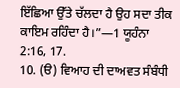ਇੱਛਿਆ ਉੱਤੇ ਚੱਲਦਾ ਹੈ ਉਹ ਸਦਾ ਤੀਕ ਕਾਇਮ ਰਹਿੰਦਾ ਹੈ।”—1 ਯੂਹੰਨਾ 2:16, 17.
10. (ੳ) ਵਿਆਹ ਦੀ ਦਾਅਵਤ ਸੰਬੰਧੀ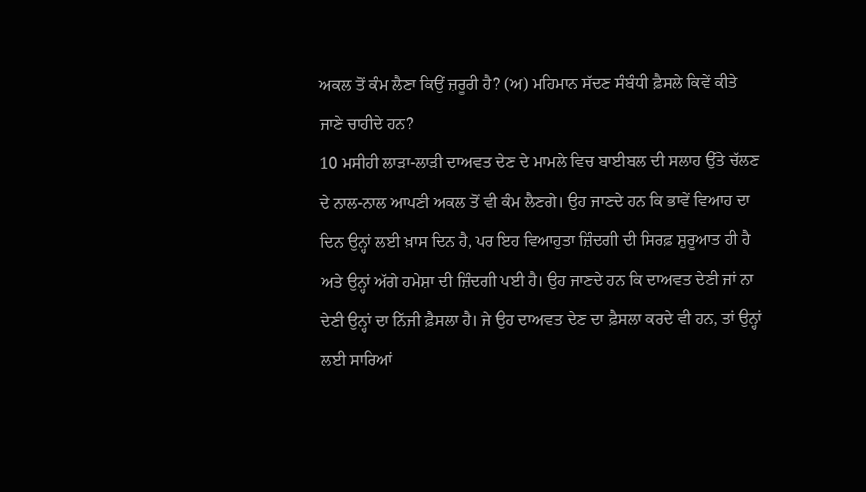ਅਕਲ ਤੋਂ ਕੰਮ ਲੈਣਾ ਕਿਉਂ ਜ਼ਰੂਰੀ ਹੈ? (ਅ) ਮਹਿਮਾਨ ਸੱਦਣ ਸੰਬੰਧੀ ਫ਼ੈਸਲੇ ਕਿਵੇਂ ਕੀਤੇ ਜਾਣੇ ਚਾਹੀਦੇ ਹਨ?
10 ਮਸੀਹੀ ਲਾੜਾ-ਲਾੜੀ ਦਾਅਵਤ ਦੇਣ ਦੇ ਮਾਮਲੇ ਵਿਚ ਬਾਈਬਲ ਦੀ ਸਲਾਹ ਉੱਤੇ ਚੱਲਣ ਦੇ ਨਾਲ-ਨਾਲ ਆਪਣੀ ਅਕਲ ਤੋਂ ਵੀ ਕੰਮ ਲੈਣਗੇ। ਉਹ ਜਾਣਦੇ ਹਨ ਕਿ ਭਾਵੇਂ ਵਿਆਹ ਦਾ ਦਿਨ ਉਨ੍ਹਾਂ ਲਈ ਖ਼ਾਸ ਦਿਨ ਹੈ, ਪਰ ਇਹ ਵਿਆਹੁਤਾ ਜ਼ਿੰਦਗੀ ਦੀ ਸਿਰਫ਼ ਸ਼ੁਰੂਆਤ ਹੀ ਹੈ ਅਤੇ ਉਨ੍ਹਾਂ ਅੱਗੇ ਹਮੇਸ਼ਾ ਦੀ ਜ਼ਿੰਦਗੀ ਪਈ ਹੈ। ਉਹ ਜਾਣਦੇ ਹਨ ਕਿ ਦਾਅਵਤ ਦੇਣੀ ਜਾਂ ਨਾ ਦੇਣੀ ਉਨ੍ਹਾਂ ਦਾ ਨਿੱਜੀ ਫ਼ੈਸਲਾ ਹੈ। ਜੇ ਉਹ ਦਾਅਵਤ ਦੇਣ ਦਾ ਫ਼ੈਸਲਾ ਕਰਦੇ ਵੀ ਹਨ, ਤਾਂ ਉਨ੍ਹਾਂ ਲਈ ਸਾਰਿਆਂ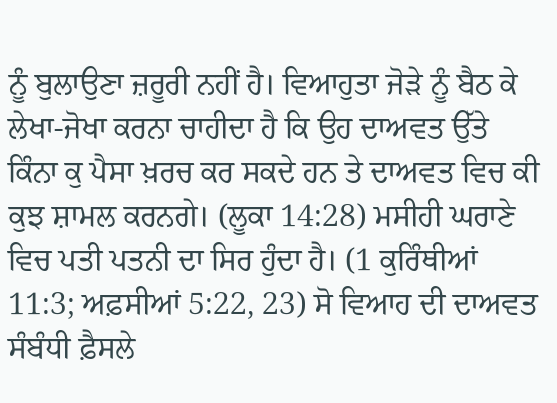ਨੂੰ ਬੁਲਾਉਣਾ ਜ਼ਰੂਰੀ ਨਹੀਂ ਹੈ। ਵਿਆਹੁਤਾ ਜੋੜੇ ਨੂੰ ਬੈਠ ਕੇ ਲੇਖਾ-ਜੋਖਾ ਕਰਨਾ ਚਾਹੀਦਾ ਹੈ ਕਿ ਉਹ ਦਾਅਵਤ ਉੱਤੇ ਕਿੰਨਾ ਕੁ ਪੈਸਾ ਖ਼ਰਚ ਕਰ ਸਕਦੇ ਹਨ ਤੇ ਦਾਅਵਤ ਵਿਚ ਕੀ ਕੁਝ ਸ਼ਾਮਲ ਕਰਨਗੇ। (ਲੂਕਾ 14:28) ਮਸੀਹੀ ਘਰਾਣੇ ਵਿਚ ਪਤੀ ਪਤਨੀ ਦਾ ਸਿਰ ਹੁੰਦਾ ਹੈ। (1 ਕੁਰਿੰਥੀਆਂ 11:3; ਅਫ਼ਸੀਆਂ 5:22, 23) ਸੋ ਵਿਆਹ ਦੀ ਦਾਅਵਤ ਸੰਬੰਧੀ ਫ਼ੈਸਲੇ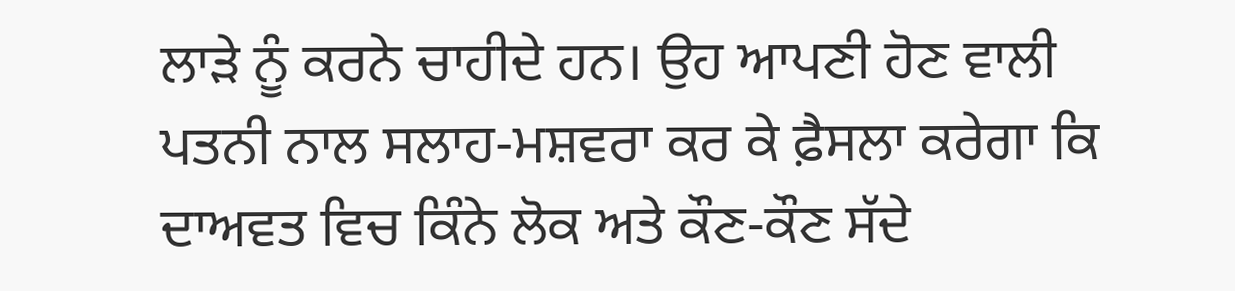ਲਾੜੇ ਨੂੰ ਕਰਨੇ ਚਾਹੀਦੇ ਹਨ। ਉਹ ਆਪਣੀ ਹੋਣ ਵਾਲੀ ਪਤਨੀ ਨਾਲ ਸਲਾਹ-ਮਸ਼ਵਰਾ ਕਰ ਕੇ ਫ਼ੈਸਲਾ ਕਰੇਗਾ ਕਿ ਦਾਅਵਤ ਵਿਚ ਕਿੰਨੇ ਲੋਕ ਅਤੇ ਕੌਣ-ਕੌਣ ਸੱਦੇ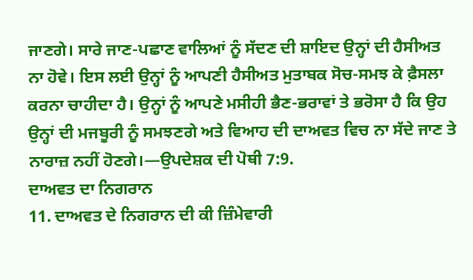ਜਾਣਗੇ। ਸਾਰੇ ਜਾਣ-ਪਛਾਣ ਵਾਲਿਆਂ ਨੂੰ ਸੱਦਣ ਦੀ ਸ਼ਾਇਦ ਉਨ੍ਹਾਂ ਦੀ ਹੈਸੀਅਤ ਨਾ ਹੋਵੇ। ਇਸ ਲਈ ਉਨ੍ਹਾਂ ਨੂੰ ਆਪਣੀ ਹੈਸੀਅਤ ਮੁਤਾਬਕ ਸੋਚ-ਸਮਝ ਕੇ ਫ਼ੈਸਲਾ ਕਰਨਾ ਚਾਹੀਦਾ ਹੈ। ਉਨ੍ਹਾਂ ਨੂੰ ਆਪਣੇ ਮਸੀਹੀ ਭੈਣ-ਭਰਾਵਾਂ ਤੇ ਭਰੋਸਾ ਹੈ ਕਿ ਉਹ ਉਨ੍ਹਾਂ ਦੀ ਮਜਬੂਰੀ ਨੂੰ ਸਮਝਣਗੇ ਅਤੇ ਵਿਆਹ ਦੀ ਦਾਅਵਤ ਵਿਚ ਨਾ ਸੱਦੇ ਜਾਣ ਤੇ ਨਾਰਾਜ਼ ਨਹੀਂ ਹੋਣਗੇ।—ਉਪਦੇਸ਼ਕ ਦੀ ਪੋਥੀ 7:9.
ਦਾਅਵਤ ਦਾ ਨਿਗਰਾਨ
11. ਦਾਅਵਤ ਦੇ ਨਿਗਰਾਨ ਦੀ ਕੀ ਜ਼ਿੰਮੇਵਾਰੀ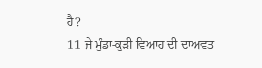ਹੈ?
11 ਜੇ ਮੁੰਡਾ-ਕੁੜੀ ਵਿਆਹ ਦੀ ਦਾਅਵਤ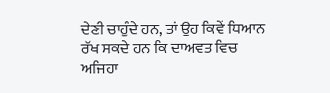ਦੇਣੀ ਚਾਹੁੰਦੇ ਹਨ, ਤਾਂ ਉਹ ਕਿਵੇਂ ਧਿਆਨ ਰੱਖ ਸਕਦੇ ਹਨ ਕਿ ਦਾਅਵਤ ਵਿਚ ਅਜਿਹਾ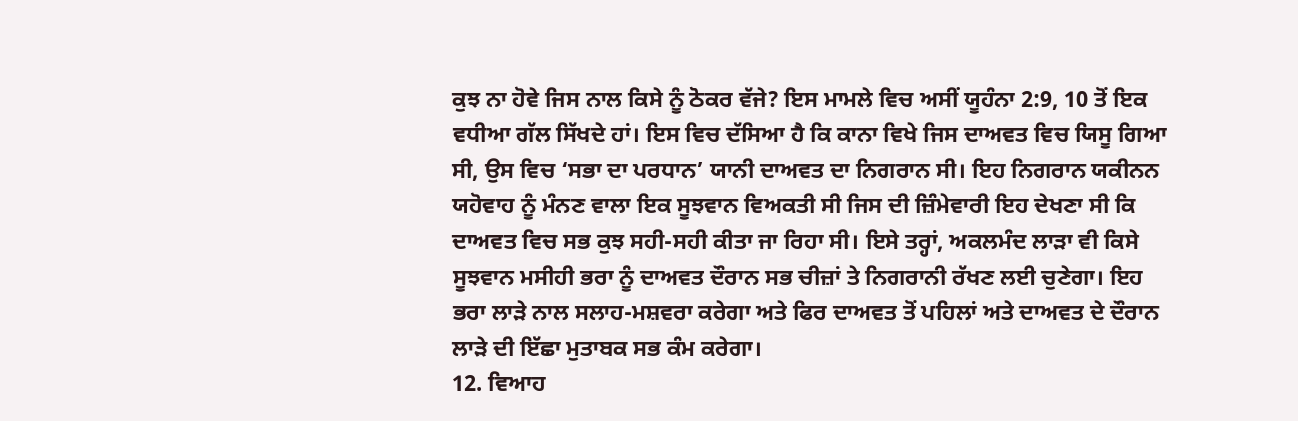ਕੁਝ ਨਾ ਹੋਵੇ ਜਿਸ ਨਾਲ ਕਿਸੇ ਨੂੰ ਠੋਕਰ ਵੱਜੇ? ਇਸ ਮਾਮਲੇ ਵਿਚ ਅਸੀਂ ਯੂਹੰਨਾ 2:9, 10 ਤੋਂ ਇਕ ਵਧੀਆ ਗੱਲ ਸਿੱਖਦੇ ਹਾਂ। ਇਸ ਵਿਚ ਦੱਸਿਆ ਹੈ ਕਿ ਕਾਨਾ ਵਿਖੇ ਜਿਸ ਦਾਅਵਤ ਵਿਚ ਯਿਸੂ ਗਿਆ ਸੀ, ਉਸ ਵਿਚ ‘ਸਭਾ ਦਾ ਪਰਧਾਨ’ ਯਾਨੀ ਦਾਅਵਤ ਦਾ ਨਿਗਰਾਨ ਸੀ। ਇਹ ਨਿਗਰਾਨ ਯਕੀਨਨ ਯਹੋਵਾਹ ਨੂੰ ਮੰਨਣ ਵਾਲਾ ਇਕ ਸੂਝਵਾਨ ਵਿਅਕਤੀ ਸੀ ਜਿਸ ਦੀ ਜ਼ਿੰਮੇਵਾਰੀ ਇਹ ਦੇਖਣਾ ਸੀ ਕਿ ਦਾਅਵਤ ਵਿਚ ਸਭ ਕੁਝ ਸਹੀ-ਸਹੀ ਕੀਤਾ ਜਾ ਰਿਹਾ ਸੀ। ਇਸੇ ਤਰ੍ਹਾਂ, ਅਕਲਮੰਦ ਲਾੜਾ ਵੀ ਕਿਸੇ ਸੂਝਵਾਨ ਮਸੀਹੀ ਭਰਾ ਨੂੰ ਦਾਅਵਤ ਦੌਰਾਨ ਸਭ ਚੀਜ਼ਾਂ ਤੇ ਨਿਗਰਾਨੀ ਰੱਖਣ ਲਈ ਚੁਣੇਗਾ। ਇਹ ਭਰਾ ਲਾੜੇ ਨਾਲ ਸਲਾਹ-ਮਸ਼ਵਰਾ ਕਰੇਗਾ ਅਤੇ ਫਿਰ ਦਾਅਵਤ ਤੋਂ ਪਹਿਲਾਂ ਅਤੇ ਦਾਅਵਤ ਦੇ ਦੌਰਾਨ ਲਾੜੇ ਦੀ ਇੱਛਾ ਮੁਤਾਬਕ ਸਭ ਕੰਮ ਕਰੇਗਾ।
12. ਵਿਆਹ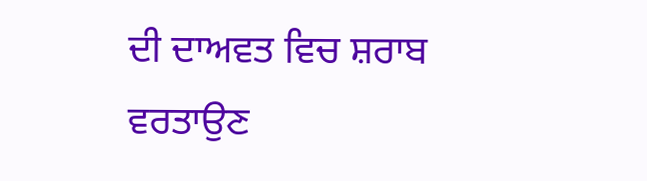ਦੀ ਦਾਅਵਤ ਵਿਚ ਸ਼ਰਾਬ ਵਰਤਾਉਣ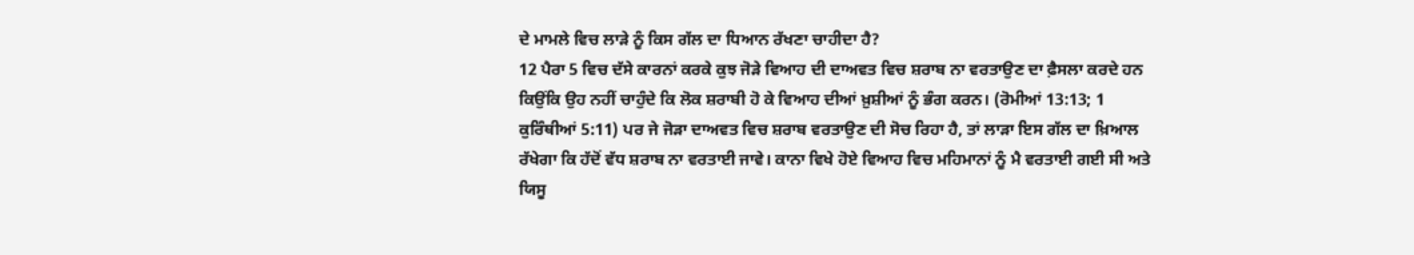ਦੇ ਮਾਮਲੇ ਵਿਚ ਲਾੜੇ ਨੂੰ ਕਿਸ ਗੱਲ ਦਾ ਧਿਆਨ ਰੱਖਣਾ ਚਾਹੀਦਾ ਹੈ?
12 ਪੈਰਾ 5 ਵਿਚ ਦੱਸੇ ਕਾਰਨਾਂ ਕਰਕੇ ਕੁਝ ਜੋੜੇ ਵਿਆਹ ਦੀ ਦਾਅਵਤ ਵਿਚ ਸ਼ਰਾਬ ਨਾ ਵਰਤਾਉਣ ਦਾ ਫ਼ੈਸਲਾ ਕਰਦੇ ਹਨ ਕਿਉਂਕਿ ਉਹ ਨਹੀਂ ਚਾਹੁੰਦੇ ਕਿ ਲੋਕ ਸ਼ਰਾਬੀ ਹੋ ਕੇ ਵਿਆਹ ਦੀਆਂ ਖ਼ੁਸ਼ੀਆਂ ਨੂੰ ਭੰਗ ਕਰਨ। (ਰੋਮੀਆਂ 13:13; 1 ਕੁਰਿੰਥੀਆਂ 5:11) ਪਰ ਜੇ ਜੋੜਾ ਦਾਅਵਤ ਵਿਚ ਸ਼ਰਾਬ ਵਰਤਾਉਣ ਦੀ ਸੋਚ ਰਿਹਾ ਹੈ, ਤਾਂ ਲਾੜਾ ਇਸ ਗੱਲ ਦਾ ਖ਼ਿਆਲ ਰੱਖੇਗਾ ਕਿ ਹੱਦੋਂ ਵੱਧ ਸ਼ਰਾਬ ਨਾ ਵਰਤਾਈ ਜਾਵੇ। ਕਾਨਾ ਵਿਖੇ ਹੋਏ ਵਿਆਹ ਵਿਚ ਮਹਿਮਾਨਾਂ ਨੂੰ ਮੈ ਵਰਤਾਈ ਗਈ ਸੀ ਅਤੇ ਯਿਸੂ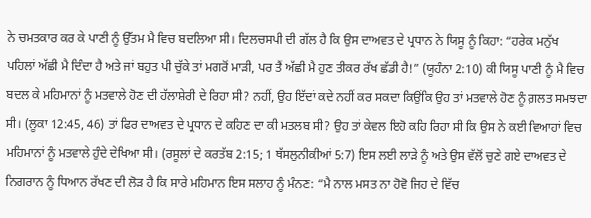ਨੇ ਚਮਤਕਾਰ ਕਰ ਕੇ ਪਾਣੀ ਨੂੰ ਉੱਤਮ ਮੈ ਵਿਚ ਬਦਲਿਆ ਸੀ। ਦਿਲਚਸਪੀ ਦੀ ਗੱਲ ਹੈ ਕਿ ਉਸ ਦਾਅਵਤ ਦੇ ਪ੍ਰਧਾਨ ਨੇ ਯਿਸੂ ਨੂੰ ਕਿਹਾ: “ਹਰੇਕ ਮਨੁੱਖ ਪਹਿਲਾਂ ਅੱਛੀ ਮੈ ਦਿੰਦਾ ਹੈ ਅਤੇ ਜਾਂ ਬਹੁਤ ਪੀ ਚੁੱਕੇ ਤਾਂ ਮਗਰੋਂ ਮਾੜੀ, ਪਰ ਤੈਂ ਅੱਛੀ ਮੈ ਹੁਣ ਤੀਕਰ ਰੱਖ ਛੱਡੀ ਹੈ!” (ਯੂਹੰਨਾ 2:10) ਕੀ ਯਿਸੂ ਪਾਣੀ ਨੂੰ ਮੈ ਵਿਚ ਬਦਲ ਕੇ ਮਹਿਮਾਨਾਂ ਨੂੰ ਮਤਵਾਲੇ ਹੋਣ ਦੀ ਹੱਲਾਸ਼ੇਰੀ ਦੇ ਰਿਹਾ ਸੀ? ਨਹੀਂ, ਉਹ ਇੱਦਾਂ ਕਦੇ ਨਹੀਂ ਕਰ ਸਕਦਾ ਕਿਉਂਕਿ ਉਹ ਤਾਂ ਮਤਵਾਲੇ ਹੋਣ ਨੂੰ ਗ਼ਲਤ ਸਮਝਦਾ ਸੀ। (ਲੂਕਾ 12:45, 46) ਤਾਂ ਫਿਰ ਦਾਅਵਤ ਦੇ ਪ੍ਰਧਾਨ ਦੇ ਕਹਿਣ ਦਾ ਕੀ ਮਤਲਬ ਸੀ? ਉਹ ਤਾਂ ਕੇਵਲ ਇਹੋ ਕਹਿ ਰਿਹਾ ਸੀ ਕਿ ਉਸ ਨੇ ਕਈ ਵਿਆਹਾਂ ਵਿਚ ਮਹਿਮਾਨਾਂ ਨੂੰ ਮਤਵਾਲੇ ਹੁੰਦੇ ਦੇਖਿਆ ਸੀ। (ਰਸੂਲਾਂ ਦੇ ਕਰਤੱਬ 2:15; 1 ਥੱਸਲੁਨੀਕੀਆਂ 5:7) ਇਸ ਲਈ ਲਾੜੇ ਨੂੰ ਅਤੇ ਉਸ ਵੱਲੋਂ ਚੁਣੇ ਗਏ ਦਾਅਵਤ ਦੇ ਨਿਗਰਾਨ ਨੂੰ ਧਿਆਨ ਰੱਖਣ ਦੀ ਲੋੜ ਹੈ ਕਿ ਸਾਰੇ ਮਹਿਮਾਨ ਇਸ ਸਲਾਹ ਨੂੰ ਮੰਨਣ: “ਮੈ ਨਾਲ ਮਸਤ ਨਾ ਹੋਵੋ ਜਿਹ ਦੇ ਵਿੱਚ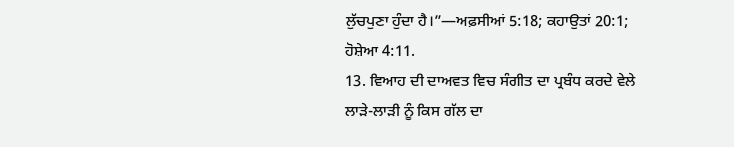ਲੁੱਚਪੁਣਾ ਹੁੰਦਾ ਹੈ।”—ਅਫ਼ਸੀਆਂ 5:18; ਕਹਾਉਤਾਂ 20:1; ਹੋਸ਼ੇਆ 4:11.
13. ਵਿਆਹ ਦੀ ਦਾਅਵਤ ਵਿਚ ਸੰਗੀਤ ਦਾ ਪ੍ਰਬੰਧ ਕਰਦੇ ਵੇਲੇ ਲਾੜੇ-ਲਾੜੀ ਨੂੰ ਕਿਸ ਗੱਲ ਦਾ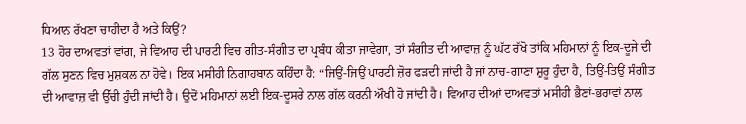ਧਿਆਨ ਰੱਖਣਾ ਚਾਹੀਦਾ ਹੈ ਅਤੇ ਕਿਉਂ?
13 ਹੋਰ ਦਾਅਵਤਾਂ ਵਾਂਗ, ਜੇ ਵਿਆਹ ਦੀ ਪਾਰਟੀ ਵਿਚ ਗੀਤ-ਸੰਗੀਤ ਦਾ ਪ੍ਰਬੰਧ ਕੀਤਾ ਜਾਵੇਗਾ, ਤਾਂ ਸੰਗੀਤ ਦੀ ਆਵਾਜ਼ ਨੂੰ ਘੱਟ ਰੱਖੋ ਤਾਂਕਿ ਮਹਿਮਾਨਾਂ ਨੂੰ ਇਕ-ਦੂਜੇ ਦੀ ਗੱਲ ਸੁਣਨ ਵਿਚ ਮੁਸ਼ਕਲ ਨਾ ਹੋਵੇ। ਇਕ ਮਸੀਹੀ ਨਿਗਾਹਬਾਨ ਕਹਿੰਦਾ ਹੈ: “ਜਿਉਂ-ਜਿਉਂ ਪਾਰਟੀ ਜ਼ੋਰ ਫੜਦੀ ਜਾਂਦੀ ਹੈ ਜਾਂ ਨਾਚ-ਗਾਣਾ ਸ਼ੁਰੂ ਹੁੰਦਾ ਹੈ, ਤਿਉਂ-ਤਿਉਂ ਸੰਗੀਤ ਦੀ ਆਵਾਜ਼ ਵੀ ਉੱਚੀ ਹੁੰਦੀ ਜਾਂਦੀ ਹੈ। ਉਦੋਂ ਮਹਿਮਾਨਾਂ ਲਈ ਇਕ-ਦੂਸਰੇ ਨਾਲ ਗੱਲ ਕਰਨੀ ਔਖੀ ਹੋ ਜਾਂਦੀ ਹੈ। ਵਿਆਹ ਦੀਆਂ ਦਾਅਵਤਾਂ ਮਸੀਹੀ ਭੈਣਾਂ-ਭਰਾਵਾਂ ਨਾਲ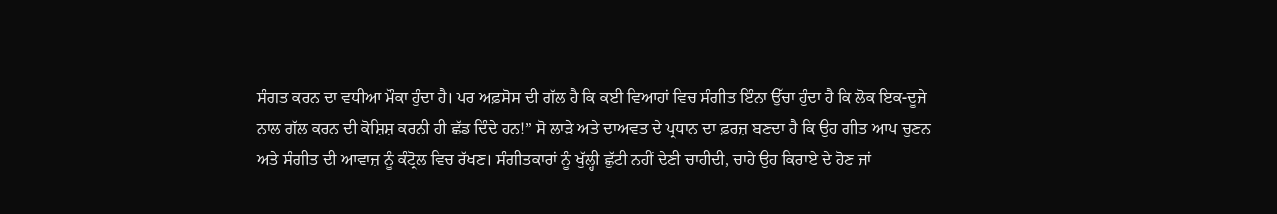ਸੰਗਤ ਕਰਨ ਦਾ ਵਧੀਆ ਮੌਕਾ ਹੁੰਦਾ ਹੈ। ਪਰ ਅਫ਼ਸੋਸ ਦੀ ਗੱਲ ਹੈ ਕਿ ਕਈ ਵਿਆਹਾਂ ਵਿਚ ਸੰਗੀਤ ਇੰਨਾ ਉੱਚਾ ਹੁੰਦਾ ਹੈ ਕਿ ਲੋਕ ਇਕ-ਦੂਜੇ ਨਾਲ ਗੱਲ ਕਰਨ ਦੀ ਕੋਸ਼ਿਸ਼ ਕਰਨੀ ਹੀ ਛੱਡ ਦਿੰਦੇ ਹਨ!” ਸੋ ਲਾੜੇ ਅਤੇ ਦਾਅਵਤ ਦੇ ਪ੍ਰਧਾਨ ਦਾ ਫ਼ਰਜ਼ ਬਣਦਾ ਹੈ ਕਿ ਉਹ ਗੀਤ ਆਪ ਚੁਣਨ ਅਤੇ ਸੰਗੀਤ ਦੀ ਆਵਾਜ਼ ਨੂੰ ਕੰਟ੍ਰੋਲ ਵਿਚ ਰੱਖਣ। ਸੰਗੀਤਕਾਰਾਂ ਨੂੰ ਖੁੱਲ੍ਹੀ ਛੁੱਟੀ ਨਹੀਂ ਦੇਣੀ ਚਾਹੀਦੀ, ਚਾਹੇ ਉਹ ਕਿਰਾਏ ਦੇ ਹੋਣ ਜਾਂ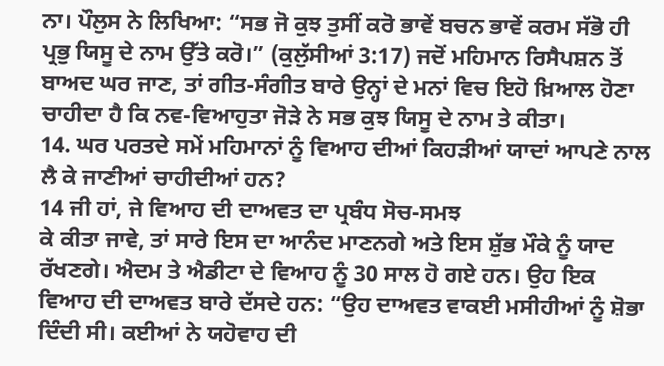ਨਾ। ਪੌਲੁਸ ਨੇ ਲਿਖਿਆ: “ਸਭ ਜੋ ਕੁਝ ਤੁਸੀਂ ਕਰੋ ਭਾਵੇਂ ਬਚਨ ਭਾਵੇਂ ਕਰਮ ਸੱਭੋ ਹੀ ਪ੍ਰਭੁ ਯਿਸੂ ਦੇ ਨਾਮ ਉੱਤੇ ਕਰੋ।” (ਕੁਲੁੱਸੀਆਂ 3:17) ਜਦੋਂ ਮਹਿਮਾਨ ਰਿਸੈਪਸ਼ਨ ਤੋਂ ਬਾਅਦ ਘਰ ਜਾਣ, ਤਾਂ ਗੀਤ-ਸੰਗੀਤ ਬਾਰੇ ਉਨ੍ਹਾਂ ਦੇ ਮਨਾਂ ਵਿਚ ਇਹੋ ਖ਼ਿਆਲ ਹੋਣਾ ਚਾਹੀਦਾ ਹੈ ਕਿ ਨਵ-ਵਿਆਹੁਤਾ ਜੋੜੇ ਨੇ ਸਭ ਕੁਝ ਯਿਸੂ ਦੇ ਨਾਮ ਤੇ ਕੀਤਾ।
14. ਘਰ ਪਰਤਦੇ ਸਮੇਂ ਮਹਿਮਾਨਾਂ ਨੂੰ ਵਿਆਹ ਦੀਆਂ ਕਿਹੜੀਆਂ ਯਾਦਾਂ ਆਪਣੇ ਨਾਲ ਲੈ ਕੇ ਜਾਣੀਆਂ ਚਾਹੀਦੀਆਂ ਹਨ?
14 ਜੀ ਹਾਂ, ਜੇ ਵਿਆਹ ਦੀ ਦਾਅਵਤ ਦਾ ਪ੍ਰਬੰਧ ਸੋਚ-ਸਮਝ
ਕੇ ਕੀਤਾ ਜਾਵੇ, ਤਾਂ ਸਾਰੇ ਇਸ ਦਾ ਆਨੰਦ ਮਾਣਨਗੇ ਅਤੇ ਇਸ ਸ਼ੁੱਭ ਮੌਕੇ ਨੂੰ ਯਾਦ ਰੱਖਣਗੇ। ਐਦਮ ਤੇ ਐਡੀਟਾ ਦੇ ਵਿਆਹ ਨੂੰ 30 ਸਾਲ ਹੋ ਗਏ ਹਨ। ਉਹ ਇਕ ਵਿਆਹ ਦੀ ਦਾਅਵਤ ਬਾਰੇ ਦੱਸਦੇ ਹਨ: “ਉਹ ਦਾਅਵਤ ਵਾਕਈ ਮਸੀਹੀਆਂ ਨੂੰ ਸ਼ੋਭਾ ਦਿੰਦੀ ਸੀ। ਕਈਆਂ ਨੇ ਯਹੋਵਾਹ ਦੀ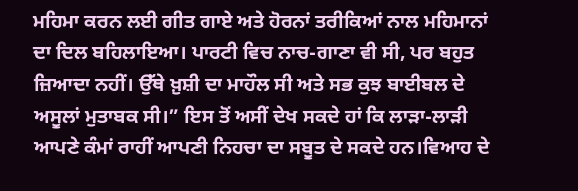ਮਹਿਮਾ ਕਰਨ ਲਈ ਗੀਤ ਗਾਏ ਅਤੇ ਹੋਰਨਾਂ ਤਰੀਕਿਆਂ ਨਾਲ ਮਹਿਮਾਨਾਂ ਦਾ ਦਿਲ ਬਹਿਲਾਇਆ। ਪਾਰਟੀ ਵਿਚ ਨਾਚ-ਗਾਣਾ ਵੀ ਸੀ, ਪਰ ਬਹੁਤ ਜ਼ਿਆਦਾ ਨਹੀਂ। ਉੱਥੇ ਖ਼ੁਸ਼ੀ ਦਾ ਮਾਹੌਲ ਸੀ ਅਤੇ ਸਭ ਕੁਝ ਬਾਈਬਲ ਦੇ ਅਸੂਲਾਂ ਮੁਤਾਬਕ ਸੀ।” ਇਸ ਤੋਂ ਅਸੀਂ ਦੇਖ ਸਕਦੇ ਹਾਂ ਕਿ ਲਾੜਾ-ਲਾੜੀ ਆਪਣੇ ਕੰਮਾਂ ਰਾਹੀਂ ਆਪਣੀ ਨਿਹਚਾ ਦਾ ਸਬੂਤ ਦੇ ਸਕਦੇ ਹਨ।ਵਿਆਹ ਦੇ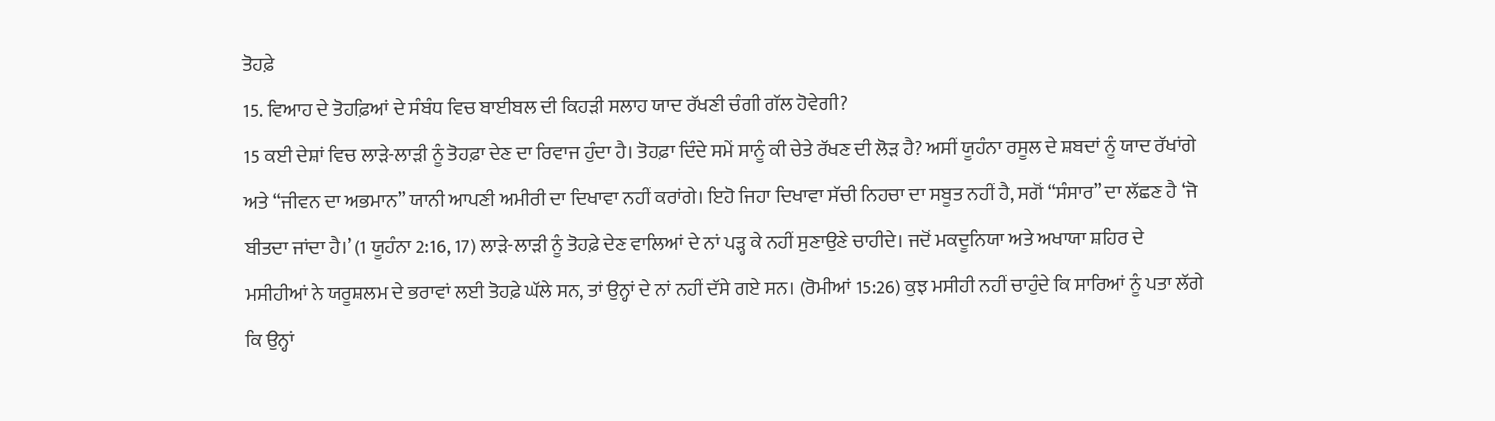ਤੋਹਫ਼ੇ
15. ਵਿਆਹ ਦੇ ਤੋਹਫ਼ਿਆਂ ਦੇ ਸੰਬੰਧ ਵਿਚ ਬਾਈਬਲ ਦੀ ਕਿਹੜੀ ਸਲਾਹ ਯਾਦ ਰੱਖਣੀ ਚੰਗੀ ਗੱਲ ਹੋਵੇਗੀ?
15 ਕਈ ਦੇਸ਼ਾਂ ਵਿਚ ਲਾੜੇ-ਲਾੜੀ ਨੂੰ ਤੋਹਫ਼ਾ ਦੇਣ ਦਾ ਰਿਵਾਜ ਹੁੰਦਾ ਹੈ। ਤੋਹਫ਼ਾ ਦਿੰਦੇ ਸਮੇਂ ਸਾਨੂੰ ਕੀ ਚੇਤੇ ਰੱਖਣ ਦੀ ਲੋੜ ਹੈ? ਅਸੀਂ ਯੂਹੰਨਾ ਰਸੂਲ ਦੇ ਸ਼ਬਦਾਂ ਨੂੰ ਯਾਦ ਰੱਖਾਂਗੇ ਅਤੇ “ਜੀਵਨ ਦਾ ਅਭਮਾਨ” ਯਾਨੀ ਆਪਣੀ ਅਮੀਰੀ ਦਾ ਦਿਖਾਵਾ ਨਹੀਂ ਕਰਾਂਗੇ। ਇਹੋ ਜਿਹਾ ਦਿਖਾਵਾ ਸੱਚੀ ਨਿਹਚਾ ਦਾ ਸਬੂਤ ਨਹੀਂ ਹੈ, ਸਗੋਂ “ਸੰਸਾਰ” ਦਾ ਲੱਛਣ ਹੈ ‘ਜੋ ਬੀਤਦਾ ਜਾਂਦਾ ਹੈ।’ (1 ਯੂਹੰਨਾ 2:16, 17) ਲਾੜੇ-ਲਾੜੀ ਨੂੰ ਤੋਹਫ਼ੇ ਦੇਣ ਵਾਲਿਆਂ ਦੇ ਨਾਂ ਪੜ੍ਹ ਕੇ ਨਹੀਂ ਸੁਣਾਉਣੇ ਚਾਹੀਦੇ। ਜਦੋਂ ਮਕਦੂਨਿਯਾ ਅਤੇ ਅਖਾਯਾ ਸ਼ਹਿਰ ਦੇ ਮਸੀਹੀਆਂ ਨੇ ਯਰੂਸ਼ਲਮ ਦੇ ਭਰਾਵਾਂ ਲਈ ਤੋਹਫ਼ੇ ਘੱਲੇ ਸਨ, ਤਾਂ ਉਨ੍ਹਾਂ ਦੇ ਨਾਂ ਨਹੀਂ ਦੱਸੇ ਗਏ ਸਨ। (ਰੋਮੀਆਂ 15:26) ਕੁਝ ਮਸੀਹੀ ਨਹੀਂ ਚਾਹੁੰਦੇ ਕਿ ਸਾਰਿਆਂ ਨੂੰ ਪਤਾ ਲੱਗੇ ਕਿ ਉਨ੍ਹਾਂ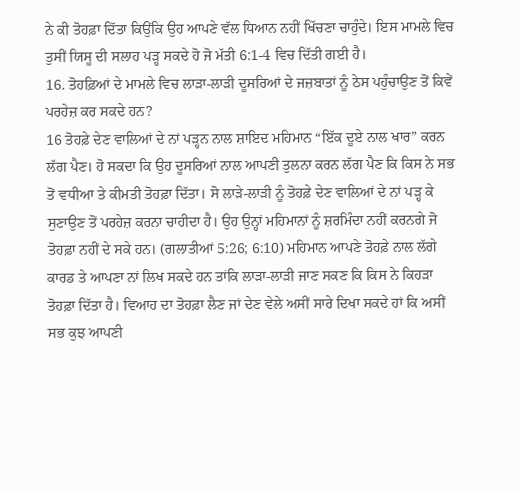ਨੇ ਕੀ ਤੋਹਫ਼ਾ ਦਿੱਤਾ ਕਿਉਂਕਿ ਉਹ ਆਪਣੇ ਵੱਲ ਧਿਆਨ ਨਹੀਂ ਖਿੱਚਣਾ ਚਾਹੁੰਦੇ। ਇਸ ਮਾਮਲੇ ਵਿਚ ਤੁਸੀਂ ਯਿਸੂ ਦੀ ਸਲਾਹ ਪੜ੍ਹ ਸਕਦੇ ਹੋ ਜੋ ਮੱਤੀ 6:1-4 ਵਿਚ ਦਿੱਤੀ ਗਈ ਹੈ।
16. ਤੋਹਫ਼ਿਆਂ ਦੇ ਮਾਮਲੇ ਵਿਚ ਲਾੜਾ-ਲਾੜੀ ਦੂਸਰਿਆਂ ਦੇ ਜਜ਼ਬਾਤਾਂ ਨੂੰ ਠੇਸ ਪਹੁੰਚਾਉਣ ਤੋਂ ਕਿਵੇਂ ਪਰਹੇਜ਼ ਕਰ ਸਕਦੇ ਹਨ?
16 ਤੋਹਫ਼ੇ ਦੇਣ ਵਾਲਿਆਂ ਦੇ ਨਾਂ ਪੜ੍ਹਨ ਨਾਲ ਸ਼ਾਇਦ ਮਹਿਮਾਨ “ਇੱਕ ਦੂਏ ਨਾਲ ਖਾਰ” ਕਰਨ ਲੱਗ ਪੈਣ। ਹੋ ਸਕਦਾ ਕਿ ਉਹ ਦੂਸਰਿਆਂ ਨਾਲ ਆਪਣੀ ਤੁਲਨਾ ਕਰਨ ਲੱਗ ਪੈਣ ਕਿ ਕਿਸ ਨੇ ਸਭ ਤੋਂ ਵਧੀਆ ਤੇ ਕੀਮਤੀ ਤੋਹਫ਼ਾ ਦਿੱਤਾ। ਸੋ ਲਾੜੇ-ਲਾੜੀ ਨੂੰ ਤੋਹਫ਼ੇ ਦੇਣ ਵਾਲਿਆਂ ਦੇ ਨਾਂ ਪੜ੍ਹ ਕੇ ਸੁਣਾਉਣ ਤੋਂ ਪਰਹੇਜ਼ ਕਰਨਾ ਚਾਹੀਦਾ ਹੈ। ਉਹ ਉਨ੍ਹਾਂ ਮਹਿਮਾਨਾਂ ਨੂੰ ਸ਼ਰਮਿੰਦਾ ਨਹੀਂ ਕਰਨਗੇ ਜੋ ਤੋਹਫ਼ਾ ਨਹੀਂ ਦੇ ਸਕੇ ਹਨ। (ਗਲਾਤੀਆਂ 5:26; 6:10) ਮਹਿਮਾਨ ਆਪਣੇ ਤੋਹਫ਼ੇ ਨਾਲ ਲੱਗੇ ਕਾਰਡ ਤੇ ਆਪਣਾ ਨਾਂ ਲਿਖ ਸਕਦੇ ਹਨ ਤਾਂਕਿ ਲਾੜਾ-ਲਾੜੀ ਜਾਣ ਸਕਣ ਕਿ ਕਿਸ ਨੇ ਕਿਹੜਾ ਤੋਹਫ਼ਾ ਦਿੱਤਾ ਹੈ। ਵਿਆਹ ਦਾ ਤੋਹਫ਼ਾ ਲੈਣ ਜਾਂ ਦੇਣ ਵੇਲੇ ਅਸੀਂ ਸਾਰੇ ਦਿਖਾ ਸਕਦੇ ਹਾਂ ਕਿ ਅਸੀਂ ਸਭ ਕੁਝ ਆਪਣੀ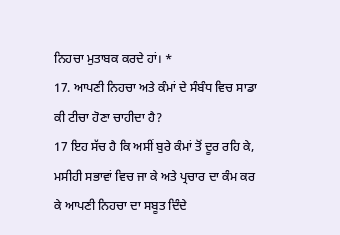ਨਿਹਚਾ ਮੁਤਾਬਕ ਕਰਦੇ ਹਾਂ। *
17. ਆਪਣੀ ਨਿਹਚਾ ਅਤੇ ਕੰਮਾਂ ਦੇ ਸੰਬੰਧ ਵਿਚ ਸਾਡਾ ਕੀ ਟੀਚਾ ਹੋਣਾ ਚਾਹੀਦਾ ਹੈ?
17 ਇਹ ਸੱਚ ਹੈ ਕਿ ਅਸੀਂ ਬੁਰੇ ਕੰਮਾਂ ਤੋਂ ਦੂਰ ਰਹਿ ਕੇ, ਮਸੀਹੀ ਸਭਾਵਾਂ ਵਿਚ ਜਾ ਕੇ ਅਤੇ ਪ੍ਰਚਾਰ ਦਾ ਕੰਮ ਕਰ ਕੇ ਆਪਣੀ ਨਿਹਚਾ ਦਾ ਸਬੂਤ ਦਿੰਦੇ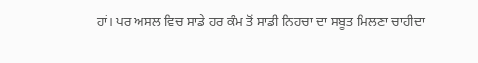ਹਾਂ। ਪਰ ਅਸਲ ਵਿਚ ਸਾਡੇ ਹਰ ਕੰਮ ਤੋਂ ਸਾਡੀ ਨਿਹਚਾ ਦਾ ਸਬੂਤ ਮਿਲਣਾ ਚਾਹੀਦਾ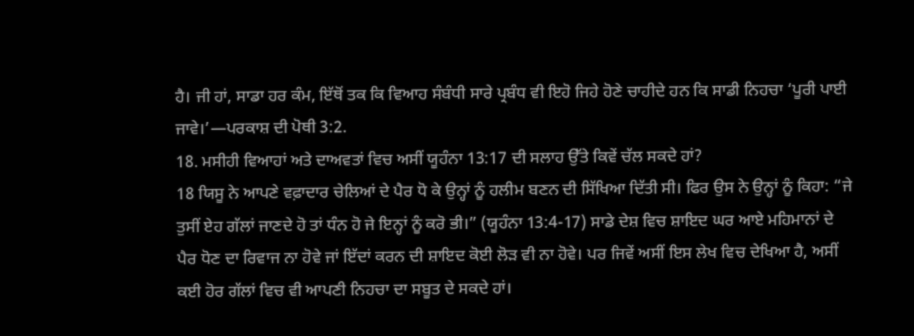ਹੈ। ਜੀ ਹਾਂ, ਸਾਡਾ ਹਰ ਕੰਮ, ਇੱਥੋਂ ਤਕ ਕਿ ਵਿਆਹ ਸੰਬੰਧੀ ਸਾਰੇ ਪ੍ਰਬੰਧ ਵੀ ਇਹੋ ਜਿਹੇ ਹੋਣੇ ਚਾਹੀਦੇ ਹਨ ਕਿ ਸਾਡੀ ਨਿਹਚਾ ‘ਪੂਰੀ ਪਾਈ ਜਾਵੇ।’—ਪਰਕਾਸ਼ ਦੀ ਪੋਥੀ 3:2.
18. ਮਸੀਹੀ ਵਿਆਹਾਂ ਅਤੇ ਦਾਅਵਤਾਂ ਵਿਚ ਅਸੀਂ ਯੂਹੰਨਾ 13:17 ਦੀ ਸਲਾਹ ਉੱਤੇ ਕਿਵੇਂ ਚੱਲ ਸਕਦੇ ਹਾਂ?
18 ਯਿਸੂ ਨੇ ਆਪਣੇ ਵਫ਼ਾਦਾਰ ਚੇਲਿਆਂ ਦੇ ਪੈਰ ਧੋ ਕੇ ਉਨ੍ਹਾਂ ਨੂੰ ਹਲੀਮ ਬਣਨ ਦੀ ਸਿੱਖਿਆ ਦਿੱਤੀ ਸੀ। ਫਿਰ ਉਸ ਨੇ ਉਨ੍ਹਾਂ ਨੂੰ ਕਿਹਾ: “ਜੇ ਤੁਸੀਂ ਏਹ ਗੱਲਾਂ ਜਾਣਦੇ ਹੋ ਤਾਂ ਧੰਨ ਹੋ ਜੇ ਇਨ੍ਹਾਂ ਨੂੰ ਕਰੋ ਭੀ।” (ਯੂਹੰਨਾ 13:4-17) ਸਾਡੇ ਦੇਸ਼ ਵਿਚ ਸ਼ਾਇਦ ਘਰ ਆਏ ਮਹਿਮਾਨਾਂ ਦੇ ਪੈਰ ਧੋਣ ਦਾ ਰਿਵਾਜ ਨਾ ਹੋਵੇ ਜਾਂ ਇੱਦਾਂ ਕਰਨ ਦੀ ਸ਼ਾਇਦ ਕੋਈ ਲੋੜ ਵੀ ਨਾ ਹੋਵੇ। ਪਰ ਜਿਵੇਂ ਅਸੀਂ ਇਸ ਲੇਖ ਵਿਚ ਦੇਖਿਆ ਹੈ, ਅਸੀਂ ਕਈ ਹੋਰ ਗੱਲਾਂ ਵਿਚ ਵੀ ਆਪਣੀ ਨਿਹਚਾ ਦਾ ਸਬੂਤ ਦੇ ਸਕਦੇ ਹਾਂ।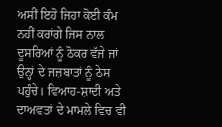ਅਸੀਂ ਇਹੋ ਜਿਹਾ ਕੋਈ ਕੰਮ ਨਹੀਂ ਕਰਾਂਗੇ ਜਿਸ ਨਾਲ ਦੂਸਰਿਆਂ ਨੂੰ ਠੋਕਰ ਵੱਜੇ ਜਾਂ ਉਨ੍ਹਾਂ ਦੇ ਜਜ਼ਬਾਤਾਂ ਨੂੰ ਠੇਸ ਪਹੁੰਚੇ। ਵਿਆਹ-ਸ਼ਾਦੀ ਅਤੇ ਦਾਅਵਤਾਂ ਦੇ ਮਾਮਲੇ ਵਿਚ ਵੀ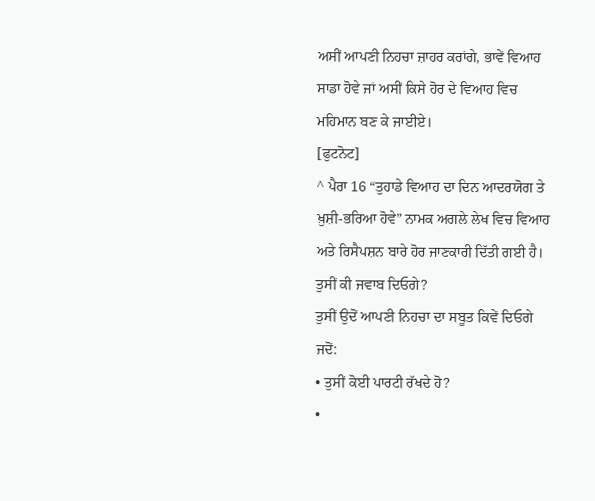ਅਸੀਂ ਆਪਣੀ ਨਿਹਚਾ ਜ਼ਾਹਰ ਕਰਾਂਗੇ, ਭਾਵੇਂ ਵਿਆਹ ਸਾਡਾ ਹੋਵੇ ਜਾਂ ਅਸੀਂ ਕਿਸੇ ਹੋਰ ਦੇ ਵਿਆਹ ਵਿਚ ਮਹਿਮਾਨ ਬਣ ਕੇ ਜਾਈਏ।
[ਫੁਟਨੋਟ]
^ ਪੈਰਾ 16 “ਤੁਹਾਡੇ ਵਿਆਹ ਦਾ ਦਿਨ ਆਦਰਯੋਗ ਤੇ ਖ਼ੁਸ਼ੀ-ਭਰਿਆ ਹੋਵੇ” ਨਾਮਕ ਅਗਲੇ ਲੇਖ ਵਿਚ ਵਿਆਹ ਅਤੇ ਰਿਸੈਪਸ਼ਨ ਬਾਰੇ ਹੋਰ ਜਾਣਕਾਰੀ ਦਿੱਤੀ ਗਈ ਹੈ।
ਤੁਸੀਂ ਕੀ ਜਵਾਬ ਦਿਓਗੇ?
ਤੁਸੀਂ ਉਦੋਂ ਆਪਣੀ ਨਿਹਚਾ ਦਾ ਸਬੂਤ ਕਿਵੇਂ ਦਿਓਗੇ ਜਦੋਂ:
• ਤੁਸੀਂ ਕੋਈ ਪਾਰਟੀ ਰੱਖਦੇ ਹੋ?
•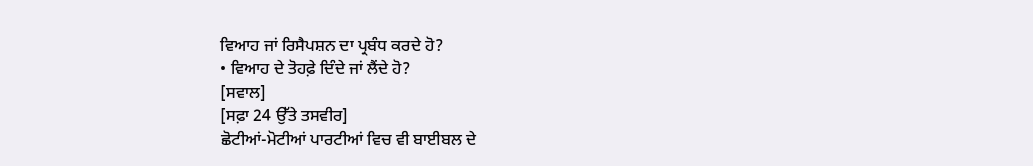ਵਿਆਹ ਜਾਂ ਰਿਸੈਪਸ਼ਨ ਦਾ ਪ੍ਰਬੰਧ ਕਰਦੇ ਹੋ?
• ਵਿਆਹ ਦੇ ਤੋਹਫ਼ੇ ਦਿੰਦੇ ਜਾਂ ਲੈਂਦੇ ਹੋ?
[ਸਵਾਲ]
[ਸਫ਼ਾ 24 ਉੱਤੇ ਤਸਵੀਰ]
ਛੋਟੀਆਂ-ਮੋਟੀਆਂ ਪਾਰਟੀਆਂ ਵਿਚ ਵੀ ਬਾਈਬਲ ਦੇ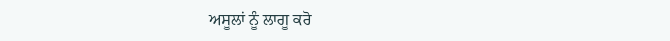ਅਸੂਲਾਂ ਨੂੰ ਲਾਗੂ ਕਰੋ